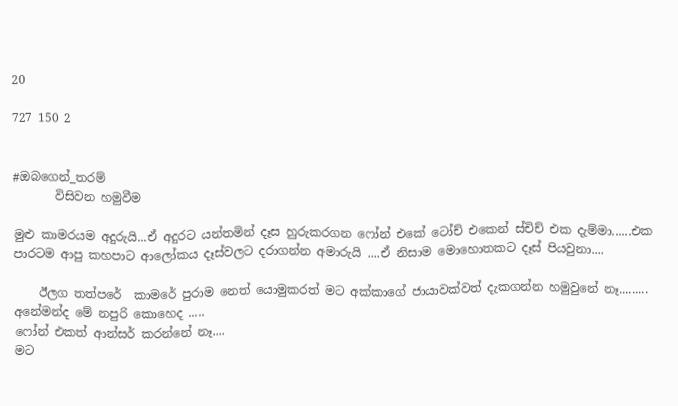20

727 150 2


#ඔබගෙන්_තරම්
       විසිවන හමුවීම

මුළු කාමරයම අදුරුයි...ඒ අදුරට යන්තමින් දෑස හුරුකරගන ෆෝන් එකේ ටෝච් එකෙන් ස්චිච් එක දැම්මා......එක පාරටම ආපු කහපාට ආලෝකය දෑස්වලට දරාගන්න අමාරුයි ....ඒ නිසාම මොහොතකට දෑස් පියවුනා....

    ඊලග තත්පරේ  කාමරේ පුරාම නෙත් යොමුකරත් මට අක්කාගේ ජායාවක්වත් දැකගන්න හමුවුනේ නෑ.........
අනේමන්ද මේ නපුරි කොහෙද .....
ෆෝන් එකත් ආන්සර් කරන්නේ නෑ....
මට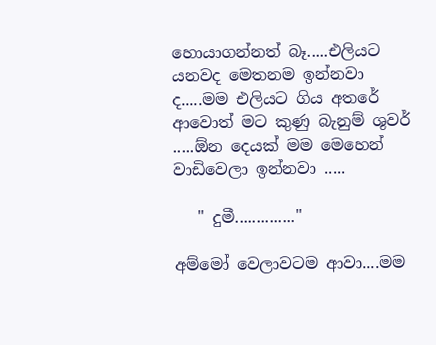හොයාගන්නත් බෑ.....එලියට යනවද මෙතනම ඉන්නවා ද.....මම එලියට ගිය අතරේ ආවොත් මට කුණු බැනුම් ශුවර් .....ඕන දෙයක් මම මෙහෙන් වාඩිවෙලා ඉන්නවා .....

   " දුමී.............."

අම්මෝ වෙලාවටම ආවා....මම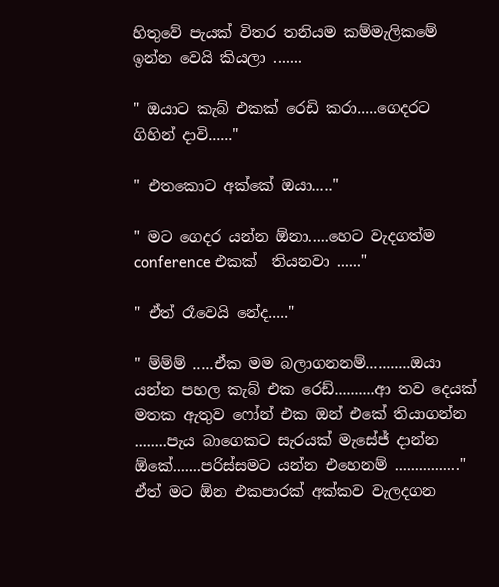හිතුවේ පැයක් විතර තනියම කම්මැලිකමේ ඉන්න වෙයි කියලා .......

" ඔයාට කැබ් එකක් රෙඩි කරා.....ගෙදරට ගිහින් දාවි......"

" එතකොට අක්කේ ඔයා....."

" මට ගෙදර යන්න ඕනා.....හෙට වැදගත්ම conference එකක්  තියනවා ......"

" ඒත් රෑවෙයි නේද....."

" ම්ම්ම් .....ඒක මම බලාගනනම්...........ඔයා යන්න පහල කැබ් එක රෙඩ්..........ආ තව දෙයක් මතක ඇතුව ෆෝන් එක ඔන් එකේ තියාගන්න ........පැය බාගෙකට සැරයක් මැසේජ් දාන්න ඕකේ.......පරිස්සමට යන්න එහෙනම් ................"
ඒත් මට ඕන එකපාරක් අක්කව වැලදගන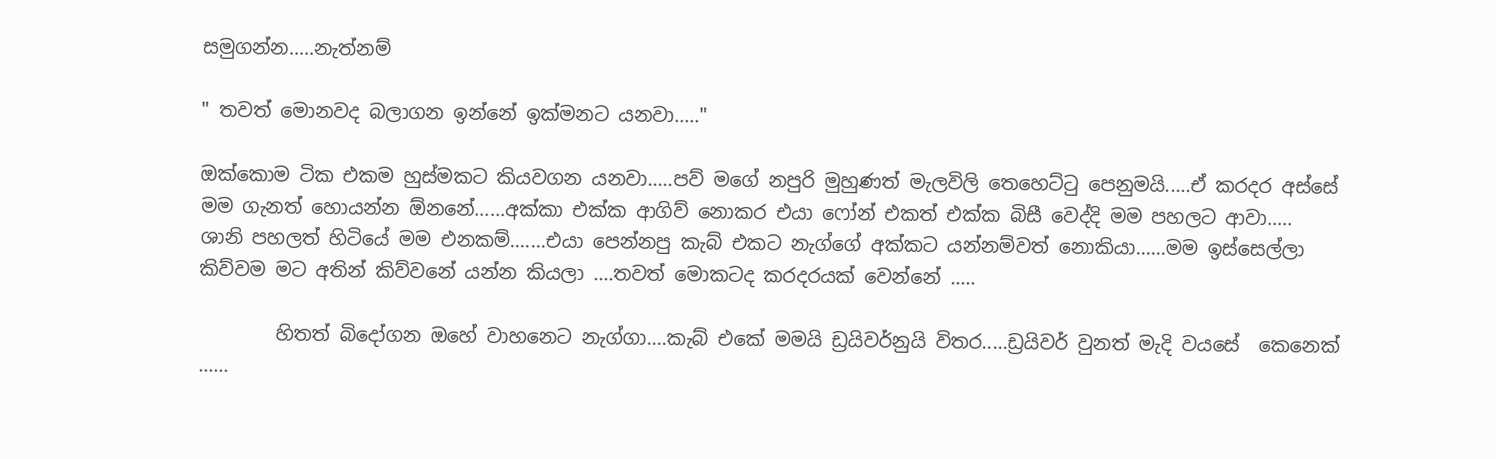සමුගන්න.....නැත්නම්

" තවත් මොනවද බලාගන ඉන්නේ ඉක්මනට යනවා....."

ඔක්කොම ටික එකම හුස්මකට කියවගන යනවා.....පව් මගේ නපුරි මුහුණත් මැලවිලි තෙහෙට්ටු පෙනුමයි.....ඒ කරදර අස්සේ මම ගැනත් හොයන්න ඕනනේ......අක්කා එක්ක ආගිව් නොකර එයා ෆෝන් එකත් එක්ක බිසී වෙද්දි මම පහලට ආවා.....
ශානි පහලත් හිටියේ මම එනකම්.......එයා පෙන්නපු කැබ් එකට නැග්ගේ අක්කට යන්නම්වත් නොකියා......මම ඉස්සෙල්ලා කිව්වම මට අතින් කිව්වනේ යන්න කියලා ....තවත් මොකටද කරදරයක් වෙන්නේ .....

        හිතත් බිදෝගන ඔහේ වාහනෙට නැග්ගා....කැබ් එකේ මමයි ඩ්‍රයිවර්නුයි විතර.....ඩ්‍රයිවර් වුනත් මැදි වයසේ  කෙනෙක් ......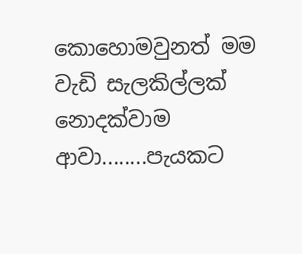කොහොමවුනත් මම වැඩි සැලකිල්ලක් නොදක්වාම ආවා........පැයකට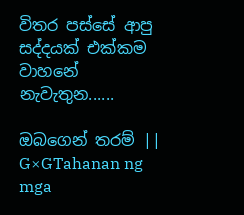විතර පස්සේ ආපු සද්දයක් එක්කම වාහනේ නැවැතුන......

ඔබගෙන් තරම් || G×GTahanan ng mga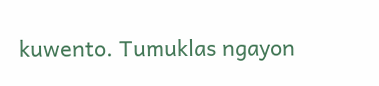kuwento. Tumuklas ngayon